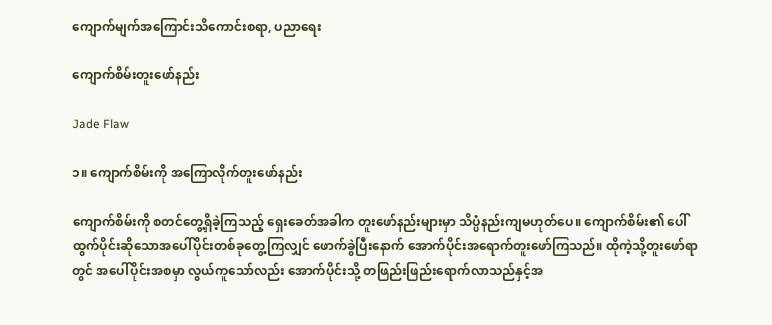ကျောက်မျက်အကြောင်းသိကောင်းစရာ, ပညာရေး

ကျောက်စိမ်းတူးဖော်နည်း

Jade Flaw

၁။ ကျောက်စိမ်းကို အကြောလိုက်တူးဖော်နည်း

ကျောက်စိမ်းကို စတင်တွေ့ရှိခဲ့ကြသည့် ရှေးခေတ်အခါက တူးဖော်နည်းများမှာ သိပ္ပံနည်းကျမဟုတ်ပေ။ ကျောက်စိမ်း၏ ပေါ်ထွက်ပိုင်းဆိုသောအပေါ်ပိုင်းတစ်ခုတွေ့ကြလျှင် ဖောက်ခွဲပြီးနောက် အောက်ပိုင်းအရောက်တူးဖော်ကြသည်။ ထိုကဲ့သို့တူးဖော်ရာတွင် အပေါ်ပိုင်းအစမှာ လွယ်ကူသော်လည်း အောက်ပိုင်းသို့ တဖြည်းဖြည်းရောက်လာသည်နှင့်အ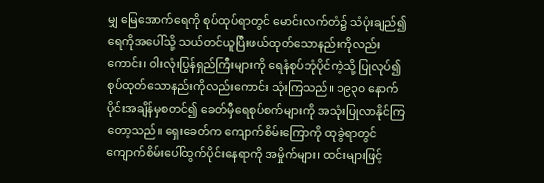မျှ မြေအောက်ရေကို စုပ်ထုပ်ရာတွင် မောင်းလက်တံ၌ သံပုံးချည်၍ ရေကိုအပေါ်သို့ သယ်တင်ယူပြီးဖယ်ထုတ်သောနည်းကိုလည်းကောင်း၊ ဝါးလုံးပြွန်ရှည်ကြီးများကို ရေနံစုပ်ဘုံပိုင်ကဲ့သို့ ပြုလုပ်၍ စုပ်ထုတ်သောနည်းကိုလည်းကောင်း သုံးကြသည်။ ၁၉၃၀ နောက်ပိုင်းအချိန်မှစတင်၍ ခေတ်မှီရေစုပ်စက်များကို အသုံးပြုလာနိုင်ကြတော့သည်။ ရှေးခေတ်က ကျောက်စိမ်းကြောကို ထုခွဲရာတွင် ကျောက်စိမ်းပေါ်ထွက်ပိုင်းနေရာကို အမှိုက်များ၊ ထင်းများဖြင့်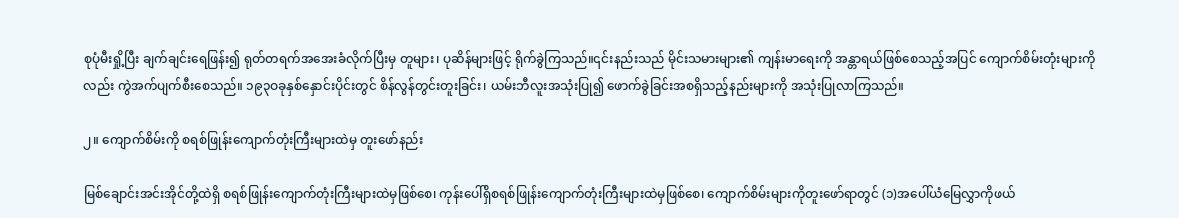စုပုံမီးရှို့ပြီး ချက်ချင်းရေဖြန်း၍ ရုတ်တရက်အအေးခံလိုက်ပြီးမှ တူများ၊ ပုဆိန်များဖြင့် ရိုက်ခွဲကြသည်။၎င်းနည်းသည် မိုင်းသမားများ၏ ကျန်းမာရေးကို အန္တာရယ်ဖြစ်စေသည့်အပြင် ကျောက်စိမ်းတုံးများကိုလည်း ကွဲအက်ပျက်စီးစေသည်။ ၁၉၃ဝခုနှစ်နှောင်းပိုင်းတွင် စိန်လွန်တွင်းတူးခြင်း၊ ယမ်းဘီလူးအသုံးပြု၍ ဖောက်ခွဲခြင်းအစရှိသည့်နည်းများကို အသုံးပြုလာကြသည်။

၂။ ကျောက်စိမ်းကို စရစ်ဖြုန်းကျောက်တုံးကြီးများထဲမှ တူးဖော်နည်း

မြစ်ချောင်းအင်းအိုင်တို့ထဲရှိ စရစ်ဖြုန်းကျောက်တုံးကြီးများထဲမှဖြစ်စေ၊ ကုန်းပေါ်ရှိစရစ်ဖြုန်းကျောက်တုံးကြီးများထဲမှဖြစ်စေ၊ ကျောက်စိမ်းများကိုတူးဖော်ရာတွင် (၁)အပေါ်ယံမြေလွှာကိုဖယ်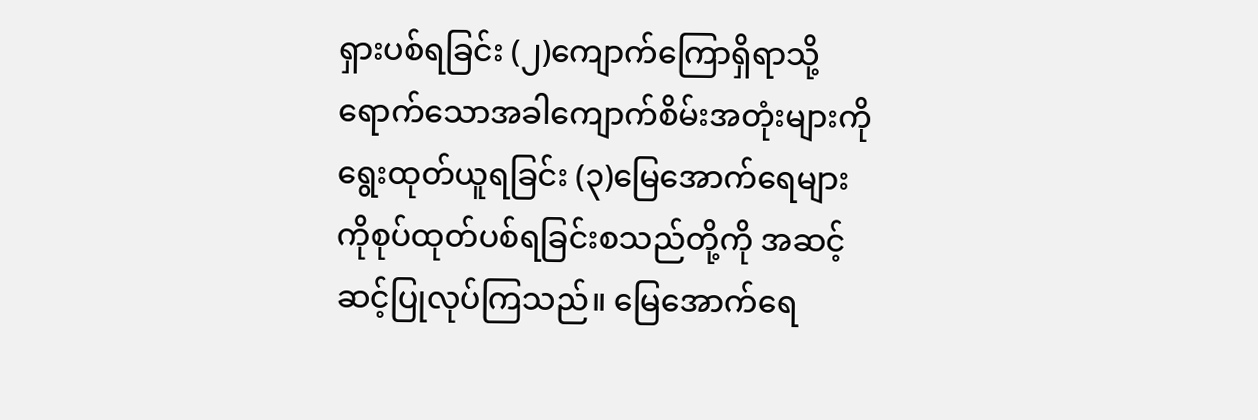ရှားပစ်ရခြင်း (၂)ကျောက်ကြောရှိရာသို့ရောက်သောအခါကျောက်စိမ်းအတုံးများကိုရွေးထုတ်ယူရခြင်း (၃)မြေအောက်ရေများကိုစုပ်ထုတ်ပစ်ရခြင်းစသည်တို့ကို အဆင့်ဆင့်ပြုလုပ်ကြသည်။ မြေအောက်ရေ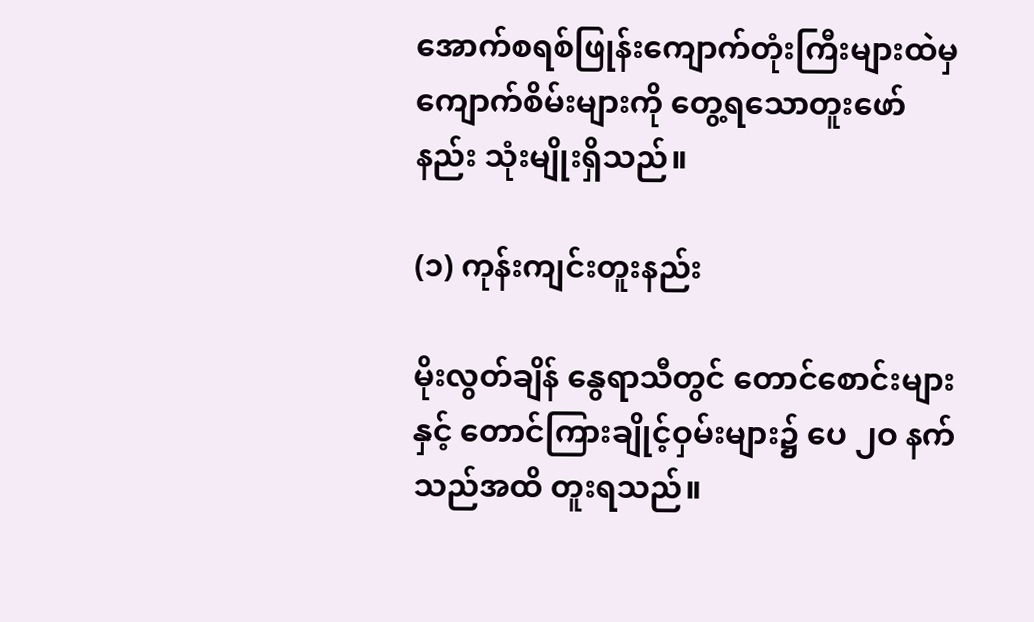အောက်စရစ်ဖြုန်းကျောက်တုံးကြီးများထဲမှ ကျောက်စိမ်းများကို တွေ့ရသောတူးဖော်နည်း သုံးမျိုးရှိသည်။

(၁) ကုန်းကျင်းတူးနည်း

မိုးလွတ်ချိန် နွေရာသီတွင် တောင်စောင်းများနှင့် တောင်ကြားချိုင့်ဝှမ်းများ၌ ပေ ၂ဝ နက်သည်အထိ တူးရသည်။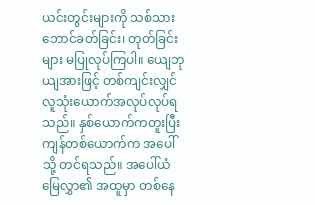ယင်းတွင်းများကို သစ်သားဘောင်ခတ်ခြင်း၊ တုတ်ခြင်းများ မပြုလုပ်ကြပါ။ ယျေဘုယျအားဖြင့် တစ်ကျင်းလျှင်လူသုံးယောက်အလုပ်လုပ်ရသည်။ နှစ်ယောက်ကတူးပြီး ကျန်တစ်ယောက်က အပေါ်သို့ တင်ရသည်။ အပေါ်ယံမြေလွှာ၏ အထူမှာ တစ်နေ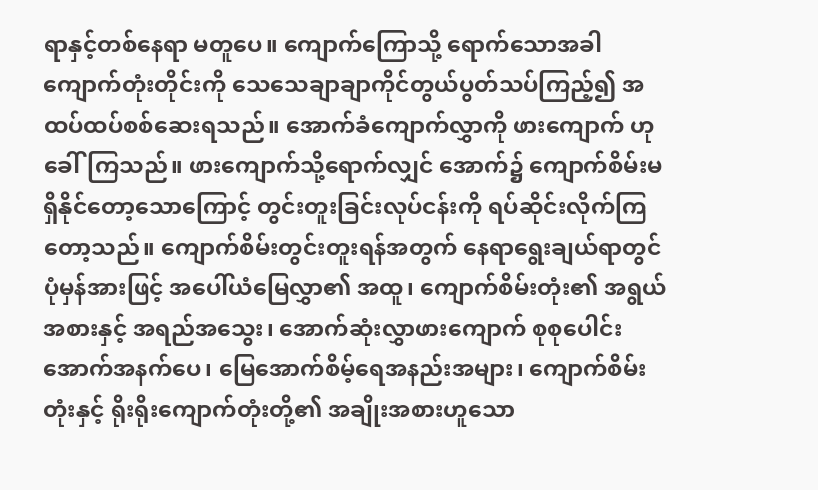ရာနှင့်တစ်နေရာ မတူပေ။ ကျောက်ကြောသို့ ရောက်သောအခါ ကျောက်တုံးတိုင်းကို သေသေချာချာကိုင်တွယ်ပွတ်သပ်ကြည့်၍ အထပ်ထပ်စစ်ဆေးရသည်။ အောက်ခံကျောက်လွှာကို ဖားကျောက် ဟုခေါ်ကြသည်။ ဖားကျောက်သို့ရောက်လျှင် အောက်၌ ကျောက်စိမ်းမရှိနိုင်တော့သောကြောင့် တွင်းတူးခြင်းလုပ်ငန်းကို ရပ်ဆိုင်းလိုက်ကြတော့သည်။ ကျောက်စိမ်းတွင်းတူးရန်အတွက် နေရာရွေးချယ်ရာတွင် ပုံမှန်အားဖြင့် အပေါ်ယံမြေလွှာ၏ အထူ၊ ကျောက်စိမ်းတုံး၏ အရွယ်အစားနှင့် အရည်အသွေး၊ အောက်ဆုံးလွှာဖားကျောက် စုစုပေါင်းအောက်အနက်ပေ၊ မြေအောက်စိမ့်ရေအနည်းအများ၊ ကျောက်စိမ်းတုံးနှင့် ရိုးရိုးကျောက်တုံးတို့၏ အချိုးအစားဟူသော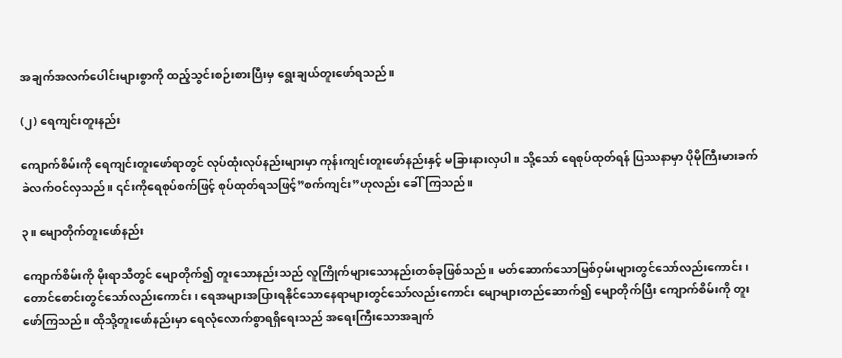အချက်အလက်ပေါင်းများစွာကို ထည့်သွင်းစဉ်းစားပြီးမှ ရွေးချယ်တူးဖော်ရသည်။

(၂) ရေကျင်းတူးနည်း

ကျောက်စိမ်းကို ရေကျင်းတူးဖော်ရာတွင် လုပ်ထုံးလုပ်နည်းများမှာ ကုန်းကျင်းတူးဖော်နည်းနှင့် မခြားနားလှပါ။ သို့သော် ရေစုပ်ထုတ်ရန် ပြဿနာမှာ ပိုမိုကြီးမားခက်ခဲလက်ဝင်လှသည်။ ၎င်းကိုရေစုပ်စက်ဖြင့် စုပ်ထုတ်ရသဖြင့်”စက်ကျင်း”ဟုလည်း ခေါ်ကြသည်။

၃။ မျောတိုက်တူးဖော်နည်း

ကျောက်စိမ်းကို မိုးရာသီတွင် မျောတိုက်၍ တူးသောနည်းသည် လူကြိုက်များသောနည်းတစ်ခုဖြစ်သည်။ မတ်ဆောက်သောမြစ်ဝှမ်းများတွင်သော်လည်းကောင်း၊ တောင်စောင်းတွင်သော်လည်းကောင်း၊ ရေအများအပြားရနိုင်သောနေရာများတွင်သော်လည်းကောင်း မျောများတည်ဆောက်၍ မျောတိုက်ပြီး ကျောက်စိမ်းကို တူးဖော်ကြသည်။ ထိုသို့တူးဖော်နည်းမှာ ရေလုံလောက်စွာရရှိရေးသည် အရေးကြီးသောအချက်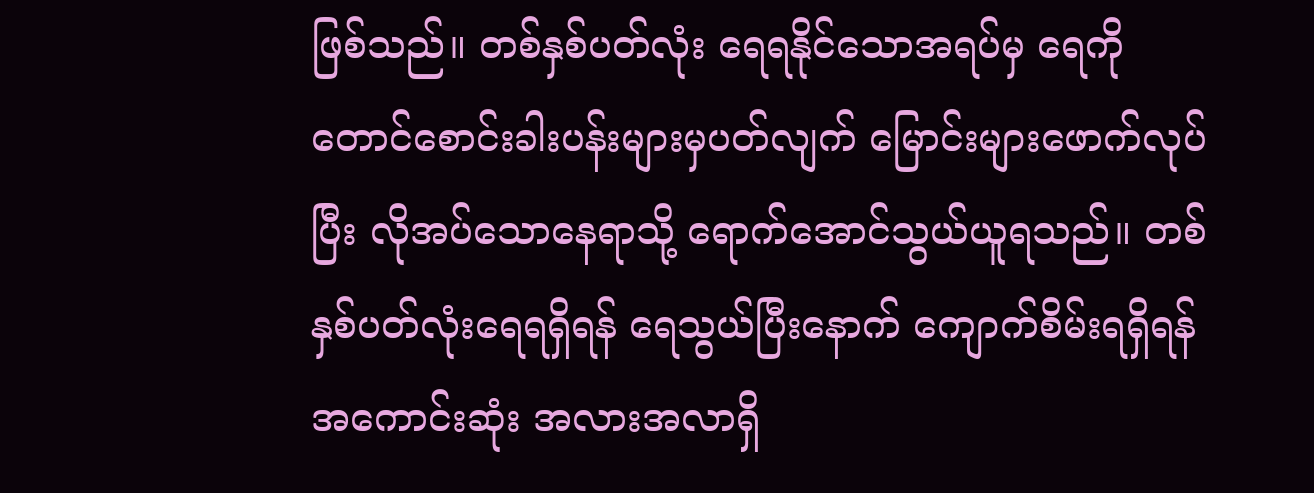ဖြစ်သည်။ တစ်နှစ်ပတ်လုံး ရေရနိုင်သောအရပ်မှ ရေကို တောင်စောင်းခါးပန်းများမှပတ်လျက် မြောင်းများဖောက်လုပ်ပြီး လိုအပ်သောနေရာသို့ ရောက်အောင်သွယ်ယူရသည်။ တစ်နှစ်ပတ်လုံးရေရရှိရန် ရေသွယ်ပြီးနောက် ကျောက်စိမ်းရရှိရန် အကောင်းဆုံး အလားအလာရှိ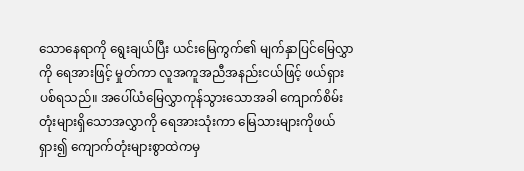သောနေရာကို ရွေးချယ်ပြီး ယင်းမြေကွက်၏ မျက်နှာပြင်မြေလွှာကို ရေအားဖြင့် မှုတ်ကာ လူအကူအညီအနည်းငယ်ဖြင့် ဖယ်ရှားပစ်ရသည်။ အပေါ်ယံမြေလွှာကုန်သွားသောအခါ ကျောက်စိမ်းတုံးများရှိသောအလွှာကို ရေအားသုံးကာ မြေသားများကိုဖယ်ရှား၍ ကျောက်တုံးများစွာထဲကမှ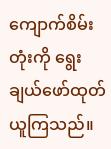ကျောက်စိမ်းတုံးကို ရွေးချယ်ဖော်ထုတ်ယူကြသည်။